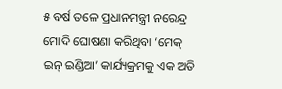୫ ବର୍ଷ ତଳେ ପ୍ରଧାନମନ୍ତ୍ରୀ ନରେନ୍ଦ୍ର ମୋଦି ଘୋଷଣା କରିଥିବା ‘ମେକ୍ ଇନ୍ ଇଣ୍ଡିଆ’ କାର୍ଯ୍ୟକ୍ରମକୁ ଏକ ଅତି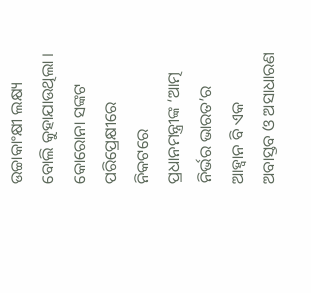ଉଚ୍ଚାକାଂକ୍ଷୀ ଲକ୍ଷ୍ୟ ବୋଲି କୁହାଯାଉଥିଲା । କୋରୋନା ସଙ୍କଟ ପରିପ୍ରେକ୍ଷୀରେ ନିକଟରେ ପ୍ରଧାନମନ୍ତ୍ରୀଙ୍କ ‘ଆତ୍ମ ନିର୍ଭର ଭାରତ’ର ଆହ୍ୱାନ ବି ଏକ ଅବାସ୍ତବ ଓ ଅସାଧାରଣ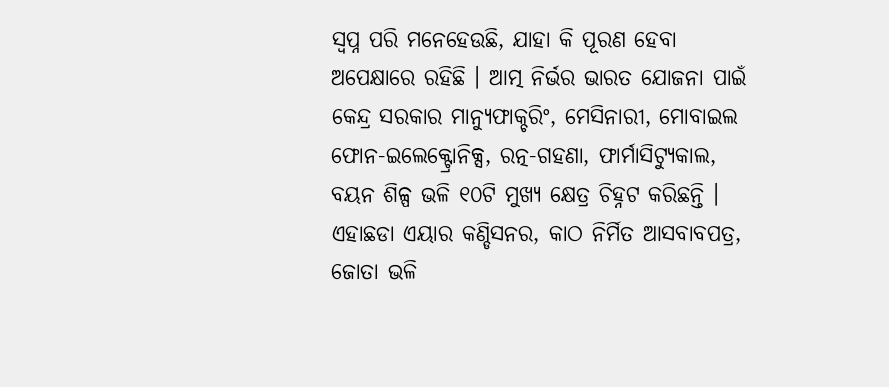ସ୍ୱପ୍ନ ପରି ମନେହେଉଛି, ଯାହା କି ପୂରଣ ହେବା ଅପେକ୍ଷାରେ ରହିଛି । ଆତ୍ମ ନିର୍ଭର ଭାରତ ଯୋଜନା ପାଇଁ କେନ୍ଦ୍ର ସରକାର ମାନ୍ୟୁଫାକ୍ଚରିଂ, ମେସିନାରୀ, ମୋବାଇଲ ଫୋନ-ଇଲେକ୍ଟ୍ରୋନିକ୍ସ, ରତ୍ନ-ଗହଣା, ଫାର୍ମାସିଟ୍ୟୁକାଲ, ବୟନ ଶିଳ୍ପ ଭଳି ୧୦ଟି ମୁଖ୍ୟ କ୍ଷେତ୍ର ଚିହ୍ନଟ କରିଛନ୍ତି । ଏହାଛଡା ଏୟାର କଣ୍ଡିସନର, କାଠ ନିର୍ମିତ ଆସବାବପତ୍ର, ଜୋତା ଭଳି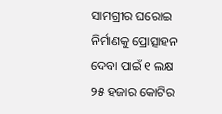ସାମଗ୍ରୀର ଘରୋଇ ନିର୍ମାଣକୁ ପ୍ରୋତ୍ସାହନ ଦେବା ପାଇଁ ୧ ଲକ୍ଷ ୨୫ ହଜାର କୋଟିର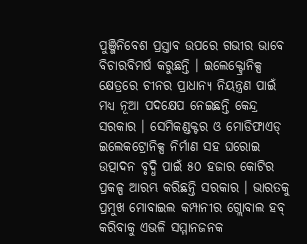ପୁଞ୍ଜିନିବେଶ ପ୍ରସ୍ତାବ ଉପରେ ଗଭୀର ଭାବେ ବିଚାରବିମର୍ଷ କରୁଛନ୍ତି । ଇଲେକ୍ଟ୍ରୋନିକ୍ସ କ୍ଷେତ୍ରରେ ଚୀନର ପ୍ରାଧାନ୍ୟ ନିୟନ୍ତ୍ରଣ ପାଇଁ ମଧ୍ୟ ନୂଆ ପଦକ୍ଷେପ ନେଇଛନ୍ତି କେନ୍ଦ୍ର ସରକାର । ସେମିକଣ୍ଡକ୍ଟର ଓ ମୋଡିଫାଏଡ୍ ଇଲେକଟ୍ରୋନିକ୍ସ ନିର୍ମାଣ ସହ ଘରୋଇ ଉତ୍ପାଦନ ବୃଦ୍ଧି ପାଇଁ ୫୦ ହଜାର କୋଟିର ପ୍ରକଳ୍ପ ଆରମ୍ଭ କରିଛନ୍ତି ସରକାର । ଭାରତକୁ ପ୍ରମୁଖ ମୋବାଇଲ କମ୍ପାନୀର ଗ୍ଲୋବାଲ ହବ୍ କରିବାକୁ ଏଭଳି ସମ୍ମାନଜନକ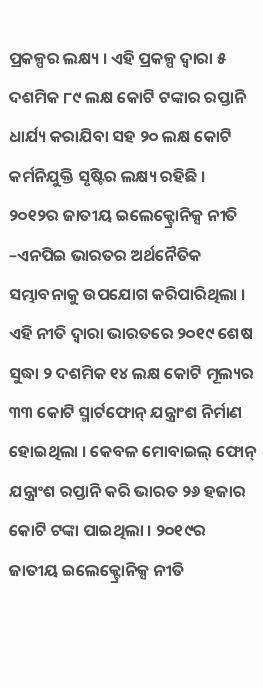ପ୍ରକଳ୍ପର ଲକ୍ଷ୍ୟ । ଏହି ପ୍ରକଳ୍ପ ଦ୍ୱାରା ୫ ଦଶମିକ ୮୯ ଲକ୍ଷ କୋଟି ଟଙ୍କାର ରପ୍ତାନି ଧାର୍ଯ୍ୟ କରାଯିବା ସହ ୨୦ ଲକ୍ଷ କୋଟି କର୍ମନିଯୁକ୍ତି ସୃଷ୍ଟିର ଲକ୍ଷ୍ୟ ରହିଛି । ୨୦୧୨ର ଜାତୀୟ ଇଲେକ୍ଟ୍ରୋନିକ୍ସ ନୀତି –ଏନପିଇ ଭାରତର ଅର୍ଥନୈତିକ ସମ୍ଭାବନାକୁ ଉପଯୋଗ କରିପାରିଥିଲା । ଏହି ନୀତି ଦ୍ୱାରା ଭାରତରେ ୨୦୧୯ ଶେଷ ସୁଦ୍ଧା ୨ ଦଶମିକ ୧୪ ଲକ୍ଷ କୋଟି ମୂଲ୍ୟର ୩୩ କୋଟି ସ୍ମାର୍ଟଫୋନ୍ ଯନ୍ତ୍ରାଂଶ ନିର୍ମାଣ ହୋଇଥିଲା । କେବଳ ମୋବାଇଲ୍ ଫୋନ୍ ଯନ୍ତ୍ରାଂଶ ରପ୍ତାନି କରି ଭାରତ ୨୬ ହଜାର କୋଟି ଟଙ୍କା ପାଇଥିଲା । ୨୦୧୯ର ଜାତୀୟ ଇଲେକ୍ଟ୍ରୋନିକ୍ସ ନୀତି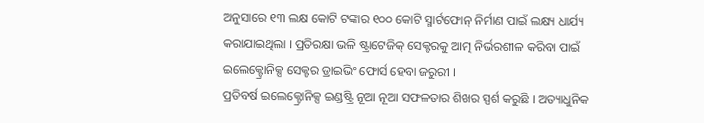ଅନୁସାରେ ୧୩ ଲକ୍ଷ କୋଟି ଟଙ୍କାର ୧୦୦ କୋଟି ସ୍ମାର୍ଟଫୋନ୍ ନିର୍ମାଣ ପାଇଁ ଲକ୍ଷ୍ୟ ଧାର୍ଯ୍ୟ କରାଯାଇଥିଲା । ପ୍ରତିରକ୍ଷା ଭଳି ଷ୍ଟ୍ରାଟେଜିକ୍ ସେକ୍ଟରକୁ ଆତ୍ମ ନିର୍ଭରଶୀଳ କରିବା ପାଇଁ ଇଲେକ୍ଟ୍ରୋନିକ୍ସ ସେକ୍ଟର ଡ୍ରାଇଭିଂ ଫୋର୍ସ ହେବା ଜରୁରୀ ।
ପ୍ରତିବର୍ଷ ଇଲେକ୍ଟ୍ରୋନିକ୍ସ ଇଣ୍ଡଷ୍ଟ୍ରି ନୂଆ ନୂଆ ସଫଳତାର ଶିଖର ସ୍ପର୍ଶ କରୁଛି । ଅତ୍ୟାଧୁନିକ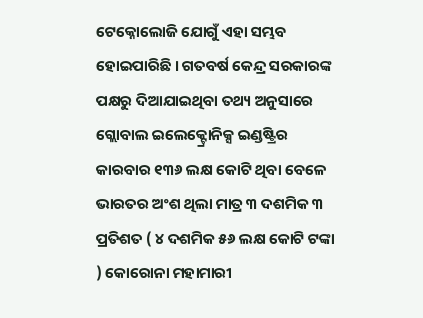ଟେକ୍ନୋଲୋଜି ଯୋଗୁଁ ଏହା ସମ୍ଭବ ହୋଇପାରିଛି । ଗତବର୍ଷ କେନ୍ଦ୍ର ସରକାରଙ୍କ ପକ୍ଷରୁ ଦିଆଯାଇଥିବା ତଥ୍ୟ ଅନୁସାରେ ଗ୍ଲୋବାଲ ଇଲେକ୍ଟ୍ରୋନିକ୍ସ ଇଣ୍ଡଷ୍ଟ୍ରିର କାରବାର ୧୩୬ ଲକ୍ଷ କୋଟି ଥିବା ବେଳେ ଭାରତର ଅଂଶ ଥିଲା ମାତ୍ର ୩ ଦଶମିକ ୩ ପ୍ରତିଶତ ( ୪ ଦଶମିକ ୫୬ ଲକ୍ଷ କୋଟି ଟଙ୍କା ) କୋରୋନା ମହାମାରୀ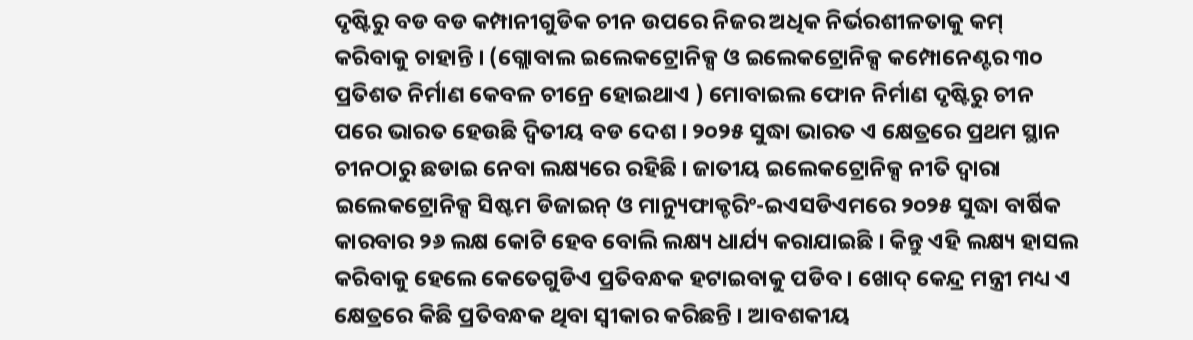ଦୃଷ୍ଟିରୁ ବଡ ବଡ କମ୍ପାନୀଗୁଡିକ ଚୀନ ଉପରେ ନିଜର ଅଧିକ ନିର୍ଭରଶୀଳତାକୁ କମ୍ କରିବାକୁ ଚାହାନ୍ତି । (ଗ୍ଲୋବାଲ ଇଲେକଟ୍ରୋନିକ୍ସ ଓ ଇଲେକଟ୍ରୋନିକ୍ସ କମ୍ପୋନେଣ୍ଟର ୩୦ ପ୍ରତିଶତ ନିର୍ମାଣ କେବଳ ଚୀନ୍ରେ ହୋଇଥାଏ ) ମୋବାଇଲ ଫୋନ ନିର୍ମାଣ ଦୃଷ୍ଟିରୁ ଚୀନ ପରେ ଭାରତ ହେଉଛି ଦ୍ୱିତୀୟ ବଡ ଦେଶ । ୨୦୨୫ ସୁଦ୍ଧା ଭାରତ ଏ କ୍ଷେତ୍ରରେ ପ୍ରଥମ ସ୍ଥାନ ଚୀନଠାରୁ ଛଡାଇ ନେବା ଲକ୍ଷ୍ୟରେ ରହିଛି । ଜାତୀୟ ଇଲେକଟ୍ରୋନିକ୍ସ ନୀତି ଦ୍ୱାରା ଇଲେକଟ୍ରୋନିକ୍ସ ସିଷ୍ଟମ ଡିଜାଇନ୍ ଓ ମାନ୍ୟୁଫାକ୍ଚରିଂ-ଇଏସଡିଏମରେ ୨୦୨୫ ସୁଦ୍ଧା ବାର୍ଷିକ କାରବାର ୨୬ ଲକ୍ଷ କୋଟି ହେବ ବୋଲି ଲକ୍ଷ୍ୟ ଧାର୍ଯ୍ୟ କରାଯାଇଛି । କିନ୍ତୁ ଏହି ଲକ୍ଷ୍ୟ ହାସଲ କରିବାକୁ ହେଲେ କେତେଗୁଡିଏ ପ୍ରତିବନ୍ଧକ ହଟାଇବାକୁ ପଡିବ । ଖୋଦ୍ କେନ୍ଦ୍ର ମନ୍ତ୍ରୀ ମଧ୍ୟ ଏ କ୍ଷେତ୍ରରେ କିଛି ପ୍ରତିବନ୍ଧକ ଥିବା ସ୍ୱୀକାର କରିଛନ୍ତି । ଆବଶକୀୟ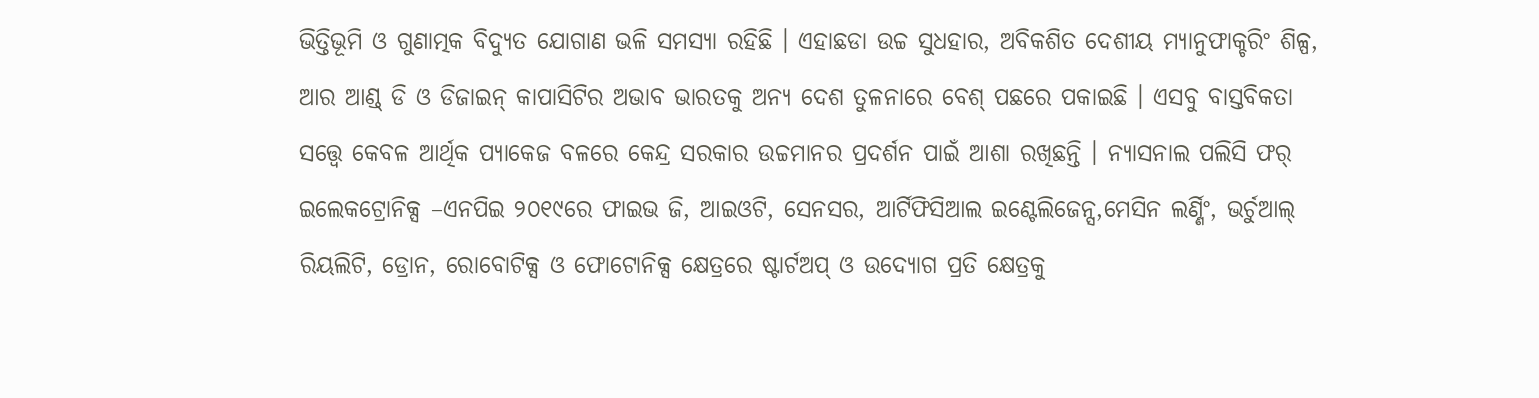ଭିତ୍ତିଭୂମି ଓ ଗୁଣାତ୍ମକ ବିଦ୍ୟୁତ ଯୋଗାଣ ଭଳି ସମସ୍ୟା ରହିଛି । ଏହାଛଡା ଉଚ୍ଚ ସୁଧହାର, ଅବିକଶିତ ଦେଶୀୟ ମ୍ୟାନୁଫାକ୍ଚରିଂ ଶିଳ୍ପ, ଆର ଆଣ୍ଡ୍ ଡି ଓ ଡିଜାଇନ୍ କାପାସିଟିର ଅଭାବ ଭାରତକୁ ଅନ୍ୟ ଦେଶ ତୁଳନାରେ ବେଶ୍ ପଛରେ ପକାଇଛି । ଏସବୁ ବାସ୍ତବିକତା ସତ୍ତ୍ବେ କେବଳ ଆର୍ଥିକ ପ୍ୟାକେଜ ବଳରେ କେନ୍ଦ୍ର ସରକାର ଉଚ୍ଚମାନର ପ୍ରଦର୍ଶନ ପାଇଁ ଆଶା ରଖିଛନ୍ତି । ନ୍ୟାସନାଲ ପଲିସି ଫର୍ ଇଲେକଟ୍ରୋନିକ୍ସ –ଏନପିଇ ୨୦୧୯ରେ ଫାଇଭ ଜି, ଆଇଓଟି, ସେନସର, ଆର୍ଟିଫିସିଆଲ ଇଣ୍ଟେଲିଜେନ୍ସ,ମେସିନ ଲର୍ଣ୍ଣିଂ, ଭର୍ଚୁଆଲ୍ ରିୟଲିଟି, ଡ୍ରୋନ, ରୋବୋଟିକ୍ସ ଓ ଫୋଟୋନିକ୍ସ କ୍ଷେତ୍ରରେ ଷ୍ଟାର୍ଟଅପ୍ ଓ ଉଦ୍ୟୋଗ ପ୍ରତି କ୍ଷେତ୍ରକୁ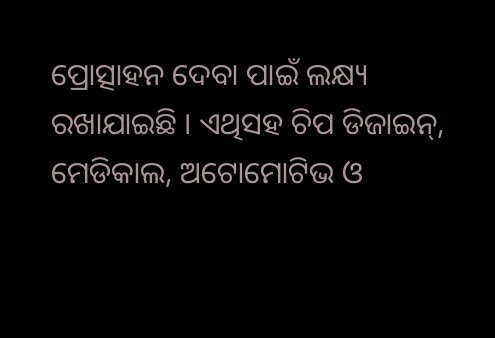ପ୍ରୋତ୍ସାହନ ଦେବା ପାଇଁ ଲକ୍ଷ୍ୟ ରଖାଯାଇଛି । ଏଥିସହ ଚିପ ଡିଜାଇନ୍, ମେଡିକାଲ, ଅଟୋମୋଟିଭ ଓ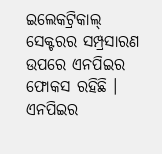ଇଲେକଟ୍ରିକାଲ୍ ସେକ୍ଟରର ସମ୍ପ୍ରସାରଣ ଉପରେ ଏନପିଇର ଫୋକସ ରହିଛି । ଏନପିଇର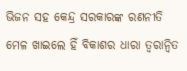ଭିଜନ ସହ କେନ୍ଦ୍ର ସରକାରଙ୍କ ରଣନୀତି ମେଳ ଖାଇଲେ ହିଁ ବିକାଶର ଧାରା ତ୍ୱରାନ୍ୱିତ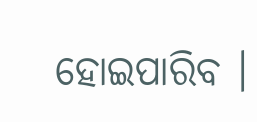ହୋଇପାରିବ ।